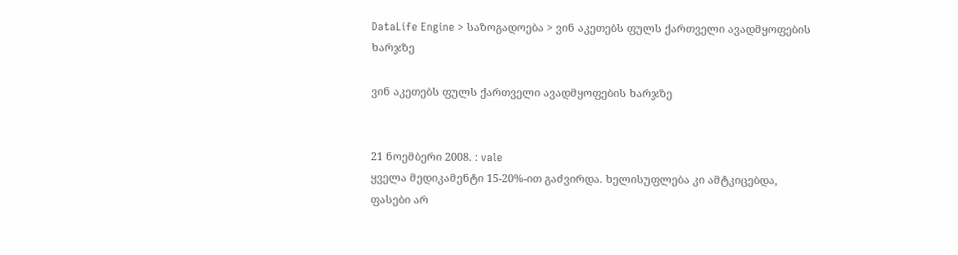DataLife Engine > საზოგადოება > ვინ აკეთებს ფულს ქართველი ავადმყოფების ხარჯზე

ვინ აკეთებს ფულს ქართველი ავადმყოფების ხარჯზე


21 ნოემბერი 2008. : vale
ყველა მედიკამენტი 15-20%-ით გაძვირდა. ხელისუფლება კი ამტკიცებდა, ფასები არ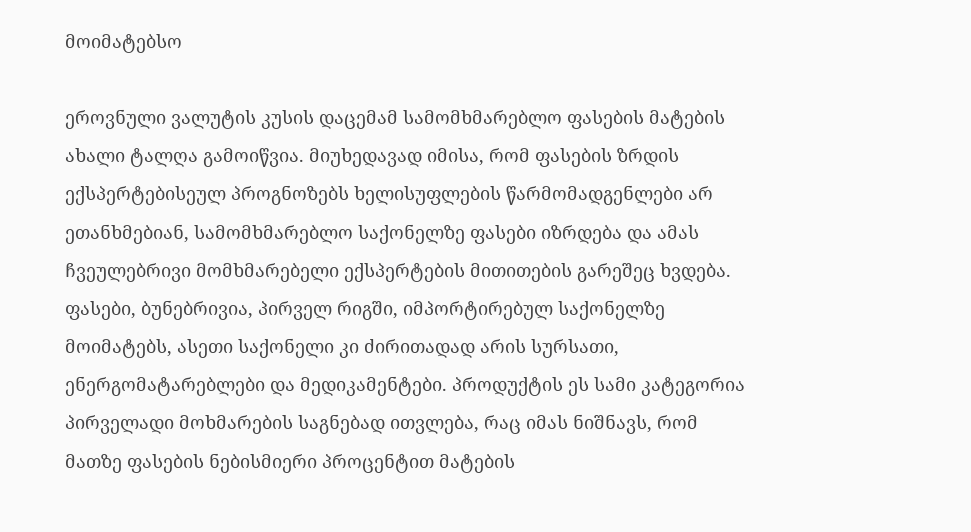მოიმატებსო

ეროვნული ვალუტის კუსის დაცემამ სამომხმარებლო ფასების მატების ახალი ტალღა გამოიწვია. მიუხედავად იმისა, რომ ფასების ზრდის ექსპერტებისეულ პროგნოზებს ხელისუფლების წარმომადგენლები არ ეთანხმებიან, სამომხმარებლო საქონელზე ფასები იზრდება და ამას ჩვეულებრივი მომხმარებელი ექსპერტების მითითების გარეშეც ხვდება. ფასები, ბუნებრივია, პირველ რიგში, იმპორტირებულ საქონელზე მოიმატებს, ასეთი საქონელი კი ძირითადად არის სურსათი, ენერგომატარებლები და მედიკამენტები. პროდუქტის ეს სამი კატეგორია პირველადი მოხმარების საგნებად ითვლება, რაც იმას ნიშნავს, რომ მათზე ფასების ნებისმიერი პროცენტით მატების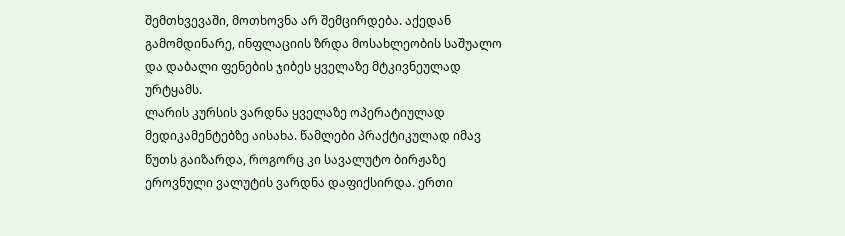შემთხვევაში, მოთხოვნა არ შემცირდება. აქედან გამომდინარე, ინფლაციის ზრდა მოსახლეობის საშუალო და დაბალი ფენების ჯიბეს ყველაზე მტკივნეულად ურტყამს.
ლარის კურსის ვარდნა ყველაზე ოპერატიულად მედიკამენტებზე აისახა. წამლები პრაქტიკულად იმავ წუთს გაიზარდა, როგორც კი სავალუტო ბირჟაზე ეროვნული ვალუტის ვარდნა დაფიქსირდა. ერთი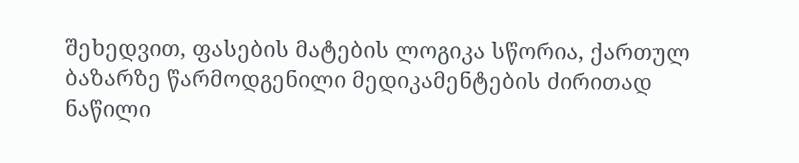შეხედვით, ფასების მატების ლოგიკა სწორია, ქართულ ბაზარზე წარმოდგენილი მედიკამენტების ძირითად ნაწილი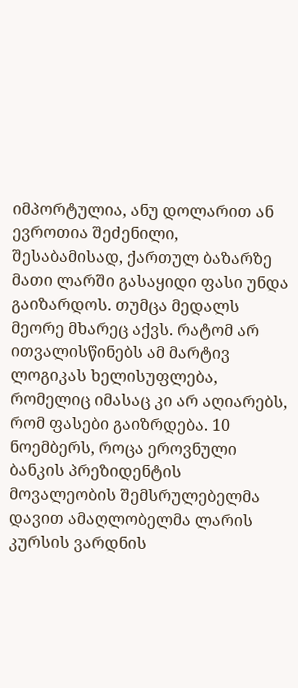იმპორტულია, ანუ დოლარით ან ევროთია შეძენილი, შესაბამისად, ქართულ ბაზარზე მათი ლარში გასაყიდი ფასი უნდა გაიზარდოს. თუმცა მედალს მეორე მხარეც აქვს. რატომ არ ითვალისწინებს ამ მარტივ ლოგიკას ხელისუფლება, რომელიც იმასაც კი არ აღიარებს, რომ ფასები გაიზრდება. 10 ნოემბერს, როცა ეროვნული ბანკის პრეზიდენტის მოვალეობის შემსრულებელმა დავით ამაღლობელმა ლარის კურსის ვარდნის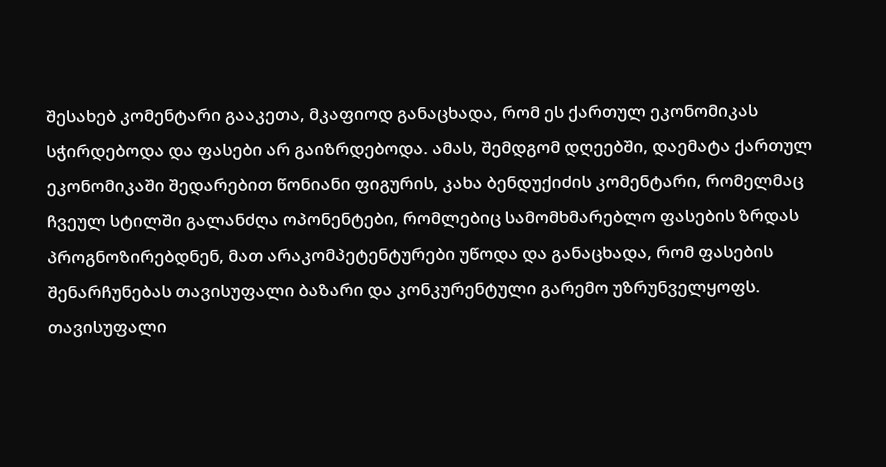შესახებ კომენტარი გააკეთა, მკაფიოდ განაცხადა, რომ ეს ქართულ ეკონომიკას სჭირდებოდა და ფასები არ გაიზრდებოდა. ამას, შემდგომ დღეებში, დაემატა ქართულ ეკონომიკაში შედარებით წონიანი ფიგურის, კახა ბენდუქიძის კომენტარი, რომელმაც ჩვეულ სტილში გალანძღა ოპონენტები, რომლებიც სამომხმარებლო ფასების ზრდას პროგნოზირებდნენ, მათ არაკომპეტენტურები უწოდა და განაცხადა, რომ ფასების შენარჩუნებას თავისუფალი ბაზარი და კონკურენტული გარემო უზრუნველყოფს.
თავისუფალი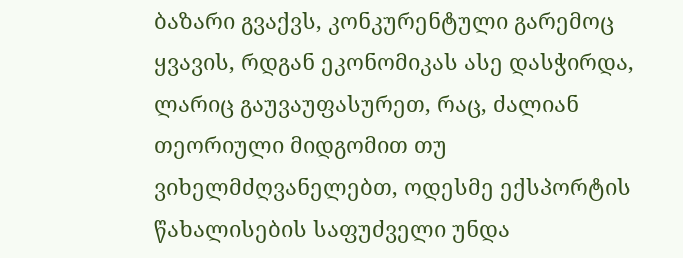ბაზარი გვაქვს, კონკურენტული გარემოც ყვავის, რდგან ეკონომიკას ასე დასჭირდა, ლარიც გაუვაუფასურეთ, რაც, ძალიან თეორიული მიდგომით თუ ვიხელმძღვანელებთ, ოდესმე ექსპორტის წახალისების საფუძველი უნდა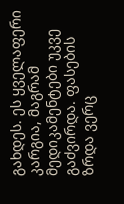გახდეს. ეს ყველაფერი კარგია, მაგრამ მედიკამენტები უკვე გაძვირდა. ფასების ზრდა ვერც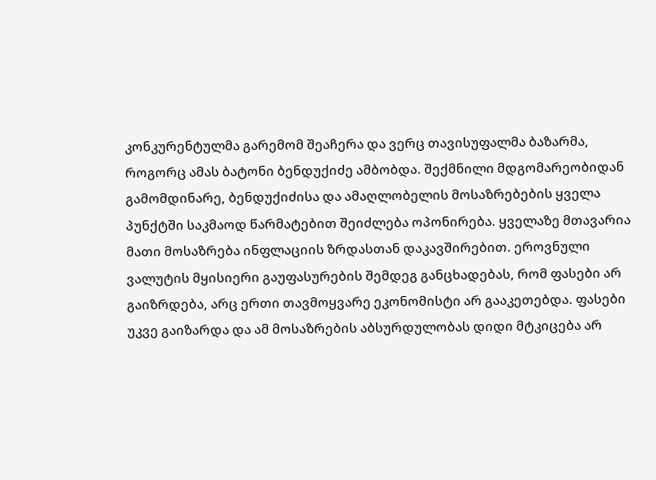კონკურენტულმა გარემომ შეაჩერა და ვერც თავისუფალმა ბაზარმა, როგორც ამას ბატონი ბენდუქიძე ამბობდა. შექმნილი მდგომარეობიდან გამომდინარე, ბენდუქიძისა და ამაღლობელის მოსაზრებების ყველა პუნქტში საკმაოდ წარმატებით შეიძლება ოპონირება. ყველაზე მთავარია მათი მოსაზრება ინფლაციის ზრდასთან დაკავშირებით. ეროვნული ვალუტის მყისიერი გაუფასურების შემდეგ განცხადებას, რომ ფასები არ გაიზრდება, არც ერთი თავმოყვარე ეკონომისტი არ გააკეთებდა. ფასები უკვე გაიზარდა და ამ მოსაზრების აბსურდულობას დიდი მტკიცება არ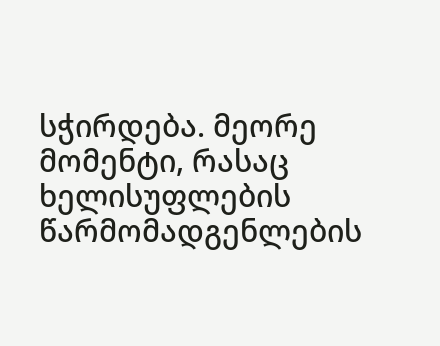სჭირდება. მეორე მომენტი, რასაც ხელისუფლების წარმომადგენლების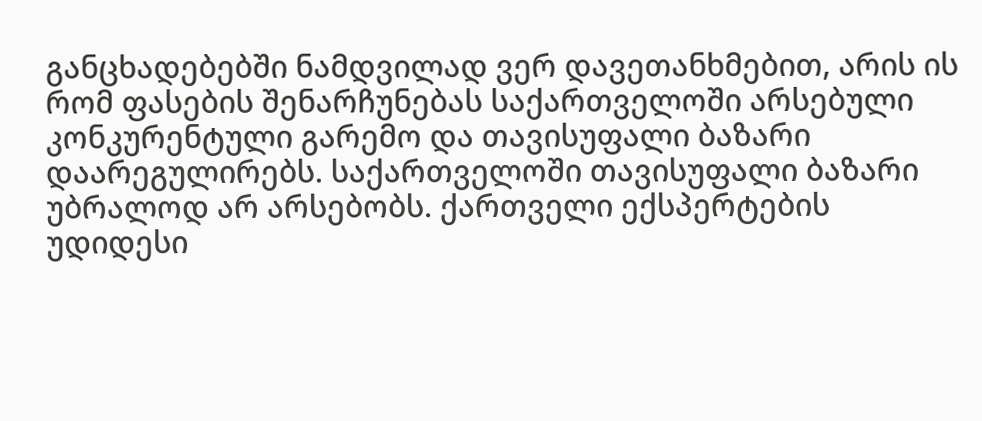განცხადებებში ნამდვილად ვერ დავეთანხმებით, არის ის რომ ფასების შენარჩუნებას საქართველოში არსებული კონკურენტული გარემო და თავისუფალი ბაზარი დაარეგულირებს. საქართველოში თავისუფალი ბაზარი უბრალოდ არ არსებობს. ქართველი ექსპერტების უდიდესი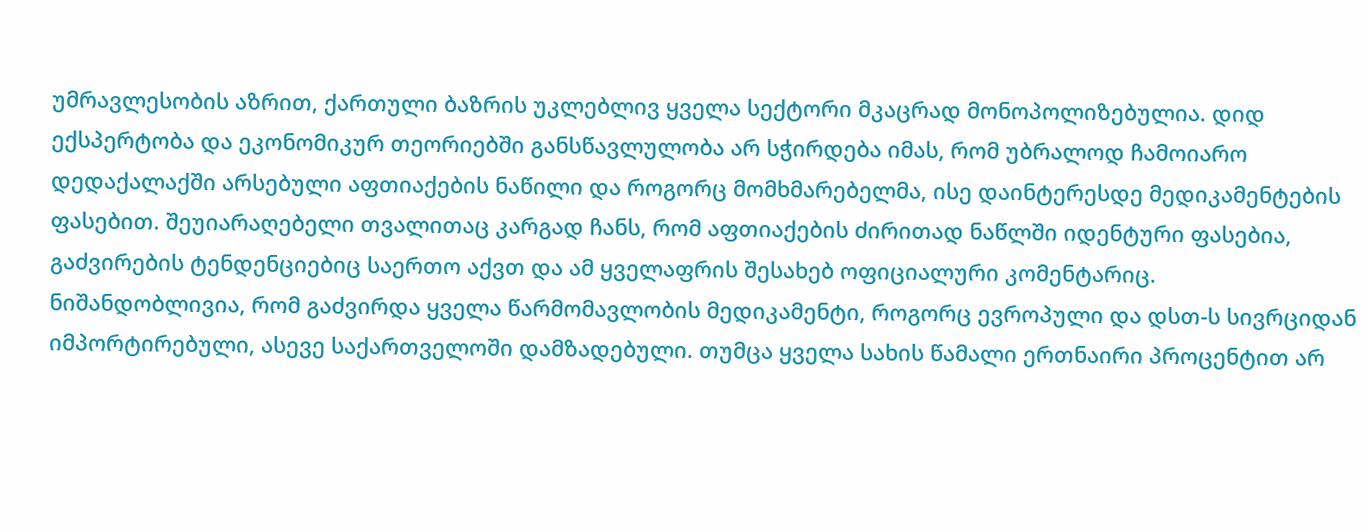უმრავლესობის აზრით, ქართული ბაზრის უკლებლივ ყველა სექტორი მკაცრად მონოპოლიზებულია. დიდ ექსპერტობა და ეკონომიკურ თეორიებში განსწავლულობა არ სჭირდება იმას, რომ უბრალოდ ჩამოიარო დედაქალაქში არსებული აფთიაქების ნაწილი და როგორც მომხმარებელმა, ისე დაინტერესდე მედიკამენტების ფასებით. შეუიარაღებელი თვალითაც კარგად ჩანს, რომ აფთიაქების ძირითად ნაწლში იდენტური ფასებია, გაძვირების ტენდენციებიც საერთო აქვთ და ამ ყველაფრის შესახებ ოფიციალური კომენტარიც.
ნიშანდობლივია, რომ გაძვირდა ყველა წარმომავლობის მედიკამენტი, როგორც ევროპული და დსთ-ს სივრციდან იმპორტირებული, ასევე საქართველოში დამზადებული. თუმცა ყველა სახის წამალი ერთნაირი პროცენტით არ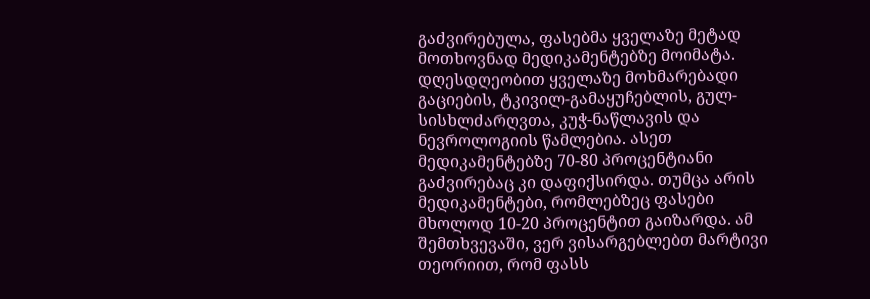გაძვირებულა, ფასებმა ყველაზე მეტად მოთხოვნად მედიკამენტებზე მოიმატა. დღესდღეობით ყველაზე მოხმარებადი გაციების, ტკივილ-გამაყუჩებლის, გულ-სისხლძარღვთა, კუჭ-ნაწლავის და ნევროლოგიის წამლებია. ასეთ მედიკამენტებზე 70-80 პროცენტიანი გაძვირებაც კი დაფიქსირდა. თუმცა არის მედიკამენტები, რომლებზეც ფასები მხოლოდ 10-20 პროცენტით გაიზარდა. ამ შემთხვევაში, ვერ ვისარგებლებთ მარტივი თეორიით, რომ ფასს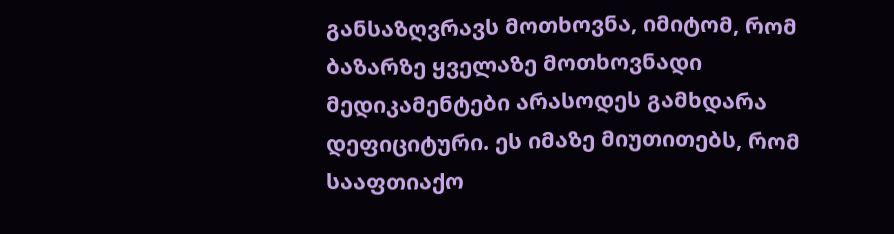განსაზღვრავს მოთხოვნა, იმიტომ, რომ ბაზარზე ყველაზე მოთხოვნადი მედიკამენტები არასოდეს გამხდარა დეფიციტური. ეს იმაზე მიუთითებს, რომ სააფთიაქო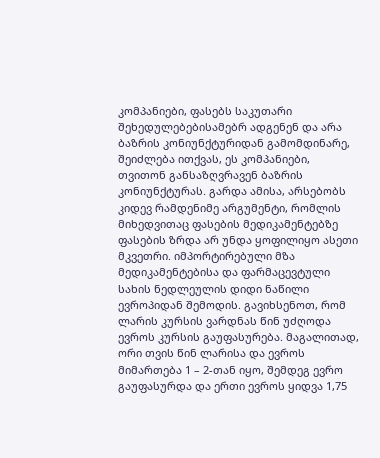კომპანიები, ფასებს საკუთარი შეხედულებებისამებრ ადგენენ და არა ბაზრის კონიუნქტურიდან გამომდინარე, შეიძლება ითქვას, ეს კომპანიები, თვითონ განსაზღვრავენ ბაზრის კონიუნქტურას. გარდა ამისა, არსებობს კიდევ რამდენიმე არგუმენტი, რომლის მიხედვითაც ფასების მედიკამენტებზე ფასების ზრდა არ უნდა ყოფილიყო ასეთი მკვეთრი. იმპორტირებული მზა მედიკამენტებისა და ფარმაცევტული სახის ნედლეულის დიდი ნაწილი ევროპიდან შემოდის. გავიხსენოთ, რომ ლარის კურსის ვარდნას წინ უძღოდა ევროს კურსის გაუფასურება. მაგალითად, ორი თვის წინ ლარისა და ევროს მიმართება 1 – 2-თან იყო, შემდეგ ევრო გაუფასურდა და ერთი ევროს ყიდვა 1,75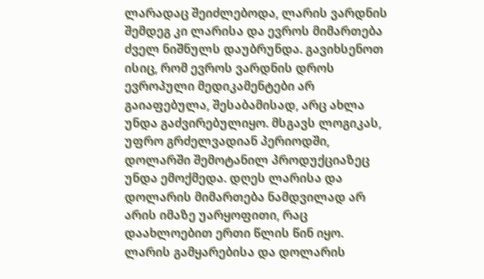ლარადაც შეიძლებოდა, ლარის ვარდნის შემდეგ კი ლარისა და ევროს მიმართება ძველ ნიშნულს დაუბრუნდა. გავიხსენოთ ისიც, რომ ევროს ვარდნის დროს ევროპული მედიკამენტები არ გაიაფებულა, შესაბამისად, არც ახლა უნდა გაძვირებულიყო. მსგავს ლოგიკას, უფრო გრძელვადიან პერიოდში, დოლარში შემოტანილ პროდუქციაზეც უნდა ემოქმედა. დღეს ლარისა და დოლარის მიმართება ნამდვილად არ არის იმაზე უარყოფითი, რაც დაახლოებით ერთი წლის წინ იყო. ლარის გამყარებისა და დოლარის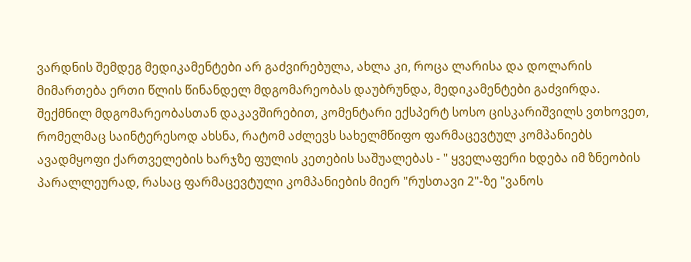ვარდნის შემდეგ მედიკამენტები არ გაძვირებულა, ახლა კი, როცა ლარისა და დოლარის მიმართება ერთი წლის წინანდელ მდგომარეობას დაუბრუნდა, მედიკამენტები გაძვირდა.
შექმნილ მდგომარეობასთან დაკავშირებით, კომენტარი ექსპერტ სოსო ცისკარიშვილს ვთხოვეთ, რომელმაც საინტერესოდ ახსნა, რატომ აძლევს სახელმწიფო ფარმაცევტულ კომპანიებს ავადმყოფი ქართველების ხარჯზე ფულის კეთების საშუალებას - " ყველაფერი ხდება იმ ზნეობის პარალლეურად, რასაც ფარმაცევტული კომპანიების მიერ "რუსთავი 2"-ზე "ვანოს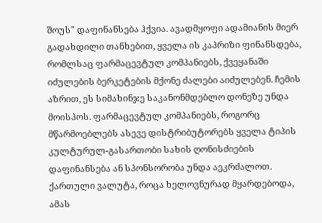შოუს" დაფინანსება ჰქვია. ავადმყოფი ადამიანის მიერ გადახდილი თანხებით, ყველა ის კაპრიზი ფინანსდება, რომლსაც ფარმაცევტულ კომპანიებს, ქვეყანაში იძულების ბერკეტების მქონე ძალები აიძულებენ. ჩემის აზრით, ეს სიმახინჯე საკანონმდებლო დონეზე უნდა მოისპოს. ფარმაცევტულ კომპანიებს, როგორც მწარმოებლებს ასევე დისტრიბუტორებს ყველა ტიპის კულტურულ-გასართობი სახის ღონისძიების დაფინანსება ან სპონსორობა უნდა აეკრძალოთ.
ქართული ვალუტა, როცა ხელოვნურად მყარდებოდა, ამას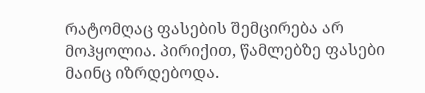რატომღაც ფასების შემცირება არ მოჰყოლია. პირიქით, წამლებზე ფასები მაინც იზრდებოდა.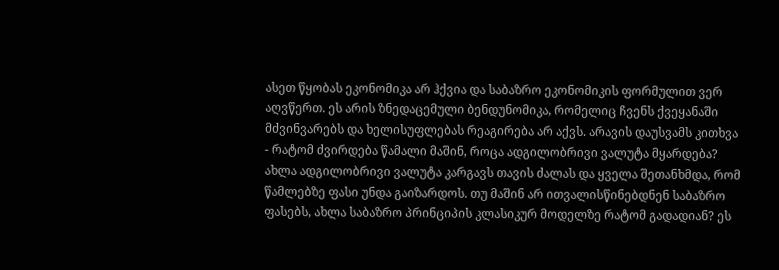ასეთ წყობას ეკონომიკა არ ჰქვია და საბაზრო ეკონომიკის ფორმულით ვერ აღვწერთ. ეს არის ზნედაცემული ბენდუნომიკა, რომელიც ჩვენს ქვეყანაში მძვინვარებს და ხელისუფლებას რეაგირება არ აქვს. არავის დაუსვამს კითხვა - რატომ ძვირდება წამალი მაშინ, როცა ადგილობრივი ვალუტა მყარდება? ახლა ადგილობრივი ვალუტა კარგავს თავის ძალას და ყველა შეთანხმდა, რომ წამლებზე ფასი უნდა გაიზარდოს. თუ მაშინ არ ითვალისწინებდნენ საბაზრო ფასებს, ახლა საბაზრო პრინციპის კლასიკურ მოდელზე რატომ გადადიან? ეს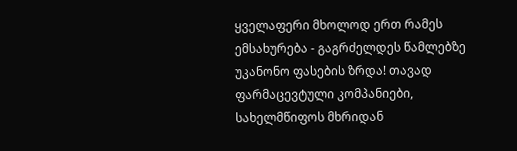ყველაფერი მხოლოდ ერთ რამეს ემსახურება - გაგრძელდეს წამლებზე უკანონო ფასების ზრდა! თავად ფარმაცევტული კომპანიები, სახელმწიფოს მხრიდან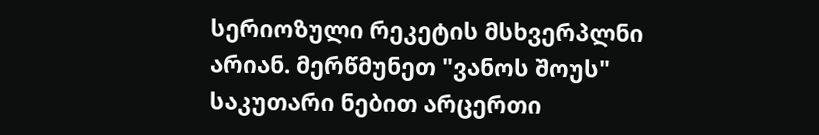სერიოზული რეკეტის მსხვერპლნი არიან. მერწმუნეთ "ვანოს შოუს" საკუთარი ნებით არცერთი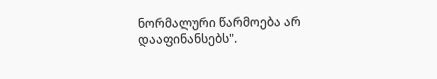ნორმალური წარმოება არ დააფინანსებს".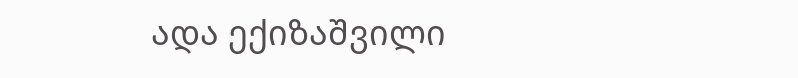ადა ექიზაშვილი